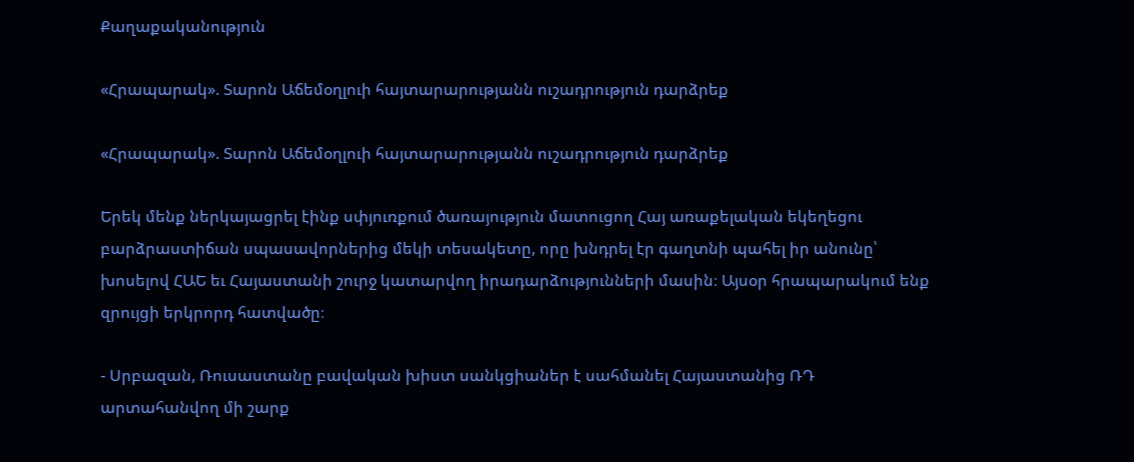Քաղաքականություն

«Հրապարակ». Տարոն Աճեմօղլուի հայտարարությանն ուշադրություն դարձրեք

«Հրապարակ». Տարոն Աճեմօղլուի հայտարարությանն ուշադրություն դարձրեք

Երեկ մենք ներկայացրել էինք սփյուռքում ծառայություն մատուցող Հայ առաքելական եկեղեցու բարձրաստիճան սպասավորներից մեկի տեսակետը, որը խնդրել էր գաղտնի պահել իր անունը՝ խոսելով ՀԱԵ եւ Հայաստանի շուրջ կատարվող իրադարձությունների մասին։ Այսօր հրապարակում ենք զրույցի երկրորդ հատվածը։

- Սրբազան, Ռուսաստանը բավական խիստ սանկցիաներ է սահմանել Հայաստանից ՌԴ արտահանվող մի շարք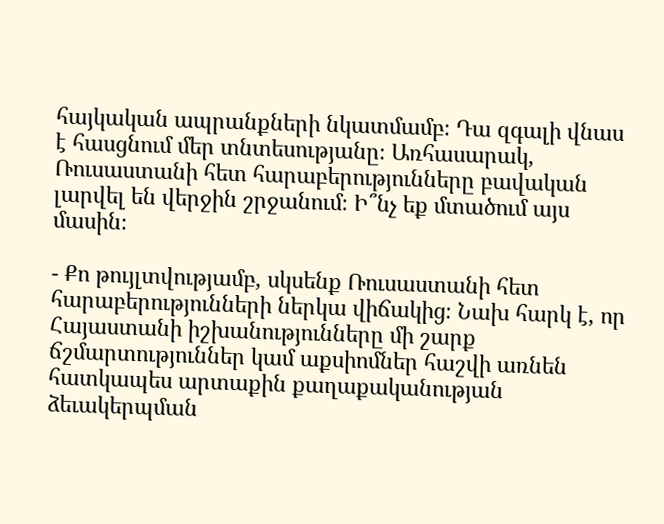հայկական ապրանքների նկատմամբ։ Դա զգալի վնաս է հասցնում մեր տնտեսությանը։ Առհասարակ, Ռուսաստանի հետ հարաբերությունները բավական լարվել են վերջին շրջանում։ Ի՞նչ եք մտածում այս մասին։

- Քո թույլտվությամբ, սկսենք Ռուսաստանի հետ հարաբերությունների ներկա վիճակից։ Նախ հարկ է, որ Հայաստանի իշխանությունները մի շարք ճշմարտություններ կամ աքսիոմներ հաշվի առնեն հատկապես արտաքին քաղաքականության ձեւակերպման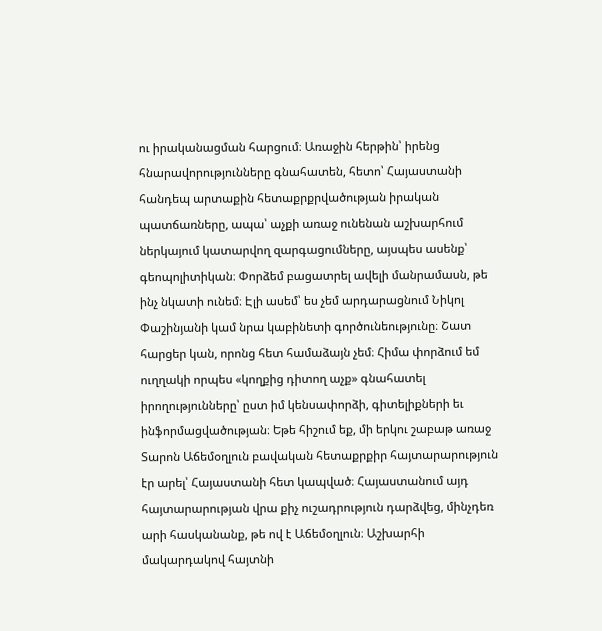ու իրականացման հարցում։ Առաջին հերթին՝ իրենց հնարավորությունները գնահատեն, հետո՝ Հայաստանի հանդեպ արտաքին հետաքրքրվածության իրական պատճառները, ապա՝ աչքի առաջ ունենան աշխարհում ներկայում կատարվող զարգացումները, այսպես ասենք՝ գեոպոլիտիկան։ Փորձեմ բացատրել ավելի մանրամասն, թե ինչ նկատի ունեմ։ Էլի ասեմ՝ ես չեմ արդարացնում Նիկոլ Փաշինյանի կամ նրա կաբինետի գործունեությունը։ Շատ հարցեր կան, որոնց հետ համաձայն չեմ։ Հիմա փորձում եմ ուղղակի որպես «կողքից դիտող աչք» գնահատել իրողությունները՝ ըստ իմ կենսափորձի, գիտելիքների եւ ինֆորմացվածության։ Եթե հիշում եք, մի երկու շաբաթ առաջ Տարոն Աճեմօղլուն բավական հետաքրքիր հայտարարություն էր արել՝ Հայաստանի հետ կապված։ Հայաստանում այդ հայտարարության վրա քիչ ուշադրություն դարձվեց, մինչդեռ արի հասկանանք, թե ով է Աճեմօղլուն։ Աշխարհի մակարդակով հայտնի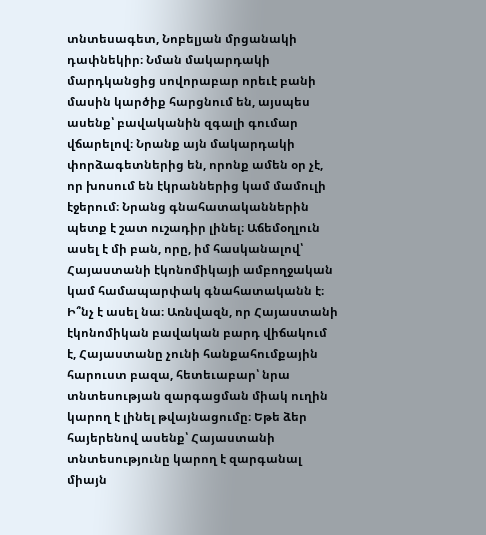տնտեսագետ, Նոբելյան մրցանակի դափնեկիր։ Նման մակարդակի մարդկանցից սովորաբար որեւէ բանի մասին կարծիք հարցնում են, այսպես ասենք՝ բավականին զգալի գումար վճարելով։ Նրանք այն մակարդակի փորձագետներից են, որոնք ամեն օր չէ, որ խոսում են էկրաններից կամ մամուլի էջերում։ Նրանց գնահատականներին պետք է շատ ուշադիր լինել։ Աճեմօղլուն ասել է մի բան, որը, իմ հասկանալով՝ Հայաստանի էկոնոմիկայի ամբողջական կամ համապարփակ գնահատականն է։ Ի՞նչ է ասել նա։ Առնվազն, որ Հայաստանի էկոնոմիկան բավական բարդ վիճակում է, Հայաստանը չունի հանքահումքային հարուստ բազա, հետեւաբար՝ նրա տնտեսության զարգացման միակ ուղին կարող է լինել թվայնացումը։ Եթե ձեր հայերենով ասենք՝ Հայաստանի տնտեսությունը կարող է զարգանալ միայն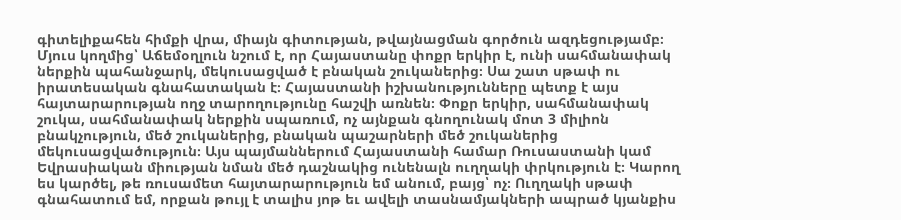գիտելիքահեն հիմքի վրա, միայն գիտության, թվայնացման գործուն ազդեցությամբ։ Մյուս կողմից՝ Աճեմօղլուն նշում է, որ Հայաստանը փոքր երկիր է, ունի սահմանափակ ներքին պահանջարկ, մեկուսացված է բնական շուկաներից։ Սա շատ սթափ ու իրատեսական գնահատական է։ Հայաստանի իշխանությունները պետք է այս հայտարարության ողջ տարողությունը հաշվի առնեն։ Փոքր երկիր, սահմանափակ շուկա, սահմանափակ ներքին սպառում, ոչ այնքան գնողունակ մոտ 3 միլիոն բնակչություն, մեծ շուկաներից, բնական պաշարների մեծ շուկաներից մեկուսացվածություն։ Այս պայմաններում Հայաստանի համար Ռուսաստանի կամ Եվրասիական միության նման մեծ դաշնակից ունենալն ուղղակի փրկություն է։ Կարող ես կարծել, թե ռուսամետ հայտարարություն եմ անում, բայց՝ ոչ։ Ուղղակի սթափ գնահատում եմ, որքան թույլ է տալիս յոթ եւ ավելի տասնամյակների ապրած կյանքիս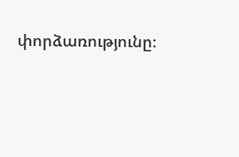փորձառությունը։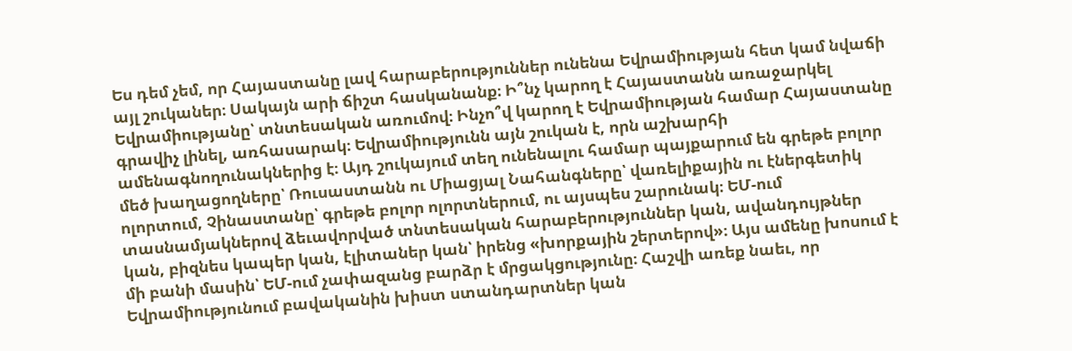Ես դեմ չեմ, որ Հայաստանը լավ հարաբերություններ ունենա Եվրամիության հետ կամ նվաճի այլ շուկաներ։ Սակայն արի ճիշտ հասկանանք։ Ի՞նչ կարող է Հայաստանն առաջարկել Եվրամիությանը՝ տնտեսական առումով։ Ինչո՞վ կարող է Եվրամիության համար Հայաստանը գրավիչ լինել, առհասարակ։ Եվրամիությունն այն շուկան է, որն աշխարհի ամենագնողունակներից է։ Այդ շուկայում տեղ ունենալու համար պայքարում են գրեթե բոլոր մեծ խաղացողները՝ Ռուսաստանն ու Միացյալ Նահանգները՝ վառելիքային ու էներգետիկ ոլորտում, Չինաստանը՝ գրեթե բոլոր ոլորտներում, ու այսպես շարունակ։ ԵՄ-ում տասնամյակներով ձեւավորված տնտեսական հարաբերություններ կան, ավանդույթներ կան, բիզնես կապեր կան, էլիտաներ կան՝ իրենց «խորքային շերտերով»։ Այս ամենը խոսում է մի բանի մասին՝ ԵՄ-ում չափազանց բարձր է մրցակցությունը։ Հաշվի առեք նաեւ, որ Եվրամիությունում բավականին խիստ ստանդարտներ կան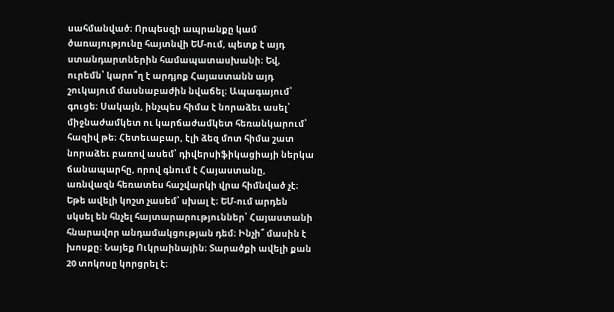սահմանված։ Որպեսզի ապրանքը կամ ծառայությունը հայտնվի ԵՄ-ում, պետք է այդ ստանդարտներին համապատասխանի։ Եվ, ուրեմն՝ կարո՞ղ է արդյոք Հայաստանն այդ շուկայում մասնաբաժին նվաճել։ Ապագայում՝ գուցե։ Սակայն, ինչպես հիմա է նորաձեւ ասել՝ միջնաժամկետ ու կարճաժամկետ հեռանկարում՝ հազիվ թե։ Հետեւաբար, էլի ձեզ մոտ հիմա շատ նորաձեւ բառով ասեմ՝ դիվերսիֆիկացիայի ներկա ճանապարհը, որով գնում է Հայաստանը, առնվազն հեռատես հաշվարկի վրա հիմնված չէ։ Եթե ավելի կոշտ չասեմ՝ սխալ է։ ԵՄ-ում արդեն սկսել են հնչել հայտարարություններ՝ Հայաստանի հնարավոր անդամակցության դեմ։ Ինչի՞ մասին է խոսքը։ Նայեք Ուկրաինային։ Տարածքի ավելի քան 20 տոկոսը կորցրել է։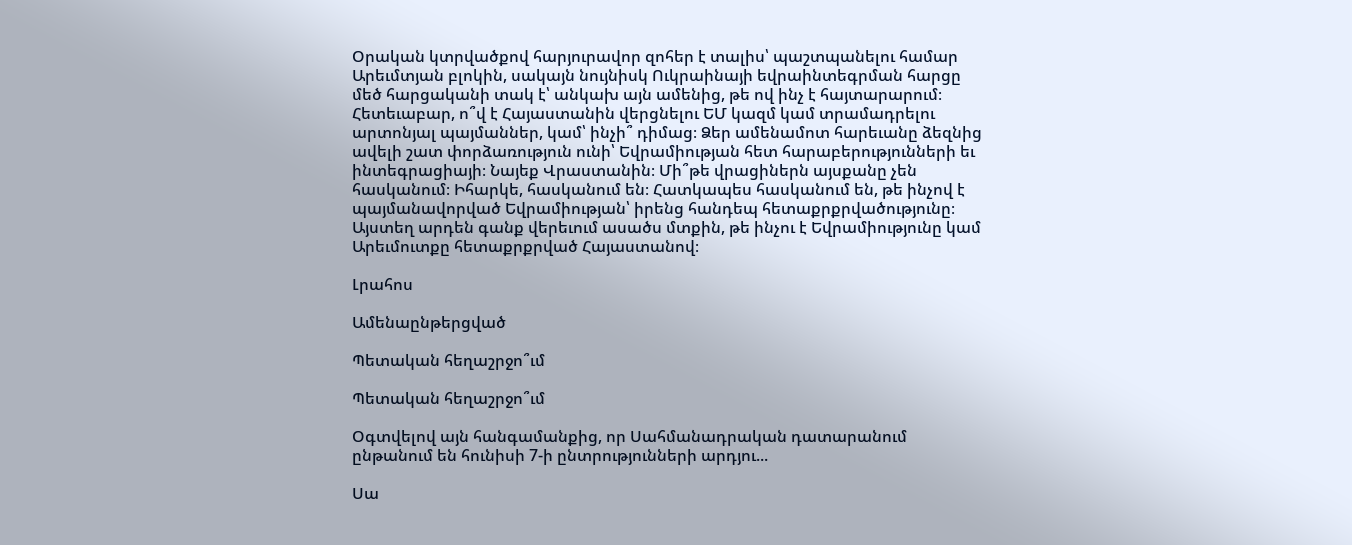Օրական կտրվածքով հարյուրավոր զոհեր է տալիս՝ պաշտպանելու համար Արեւմտյան բլոկին, սակայն նույնիսկ Ուկրաինայի եվրաինտեգրման հարցը մեծ հարցականի տակ է՝ անկախ այն ամենից, թե ով ինչ է հայտարարում։ Հետեւաբար, ո՞վ է Հայաստանին վերցնելու ԵՄ կազմ կամ տրամադրելու արտոնյալ պայմաններ, կամ՝ ինչի՞ դիմաց։ Ձեր ամենամոտ հարեւանը ձեզնից ավելի շատ փորձառություն ունի՝ Եվրամիության հետ հարաբերությունների եւ ինտեգրացիայի։ Նայեք Վրաստանին։ Մի՞թե վրացիներն այսքանը չեն հասկանում։ Իհարկե, հասկանում են։ Հատկապես հասկանում են, թե ինչով է պայմանավորված Եվրամիության՝ իրենց հանդեպ հետաքրքրվածությունը։ Այստեղ արդեն գանք վերեւում ասածս մտքին, թե ինչու է Եվրամիությունը կամ Արեւմուտքը հետաքրքրված Հայաստանով։

Լրահոս

Ամենաընթերցված

Պետական հեղաշրջո՞ւմ

Պետական հեղաշրջո՞ւմ

Օգտվելով այն հանգամանքից, որ Սահմանադրական դատարանում ընթանում են հունիսի 7-ի ընտրությունների արդյու...

Սա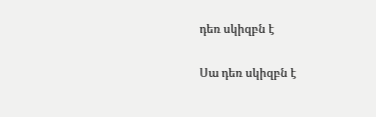դեռ սկիզբն է

Սա դեռ սկիզբն է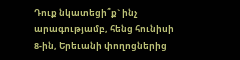Դուք նկատեցի՞ք` ինչ արագությամբ, հենց հունիսի 8-ին, Երեւանի փողոցներից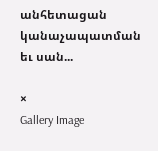անհետացան կանաչապատման եւ սան...

×
Gallery Image